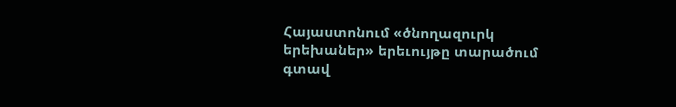Հայաստոնում «ծնողազուրկ երեխաներ» երեւույթը տարածում գտավ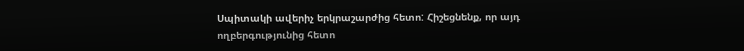Սպիտակի ավերիչ երկրաշարժից հետո: Հիշեցնենք, որ այդ ողբերգությունից հետո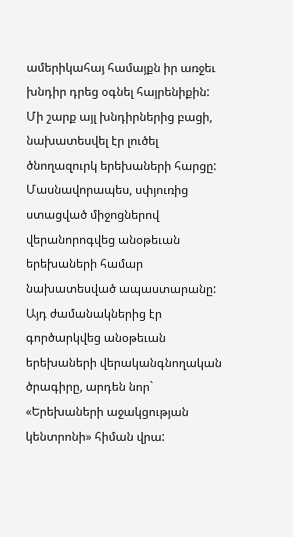ամերիկահայ համայքն իր առջեւ խնդիր դրեց օգնել հայրենիքին:
Մի շարք այլ խնդիրներից բացի, նախատեսվել էր լուծել ծնողազուրկ երեխաների հարցը: Մասնավորապես, սփյուռից ստացված միջոցներով վերանորոգվեց անօթեւան երեխաների համար նախատեսված ապաստարանը: Այդ ժամանակներից էր գործարկվեց անօթեւան երեխաների վերականգնողական ծրագիրը, արդեն նոր` «Երեխաների աջակցության կենտրոնի» հիման վրա: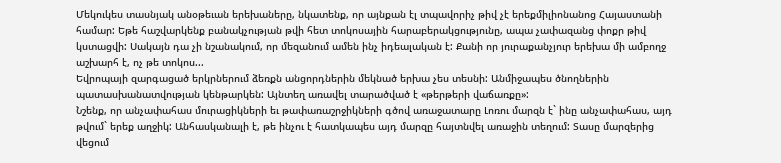Մեկուկես տասնյակ անօթեւան երեխաները, նկատենք, որ այնքան էլ տպավորիչ թիվ չէ երեքմիլիոնանոց Հայաստանի համար: Եթե հաշվարկենք բանակչության թվի հետ տոկոսային հարաբերակցությունը, ապա չափազանց փոքր թիվ կստացվի: Սակայն դա չի նշանակում, որ մեզանում ամեն ինչ իդեալական է: Քանի որ յուրաքանչյուր երեխա մի ամբողջ աշխարհ է, ոչ թե տոկոս...
Եվրոպայի զարգացած երկրներում ձեռքն անցորդներին մեկնած երխա չես տեսնի: Անմիջապես ծնողներին պատասխանատվության կենթարկեն: Այնտեղ առավել տարածված է «թերթերի վաճառքը»:
Նշենք, որ անչափահաս մուրացիկների եւ թափառաշրջիկների գծով առաջատարը Լոռու մարզն է` ինը անչափահաս, այդ թվում` երեք աղջիկ: Անհասկանալի է, թե ինչու է հատկապես այդ մարզը հայտնվել առաջին տեղում: Տասը մարզերից վեցում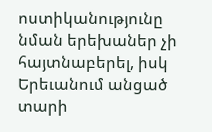ոստիկանությունը նման երեխաներ չի հայտնաբերել, իսկ Երեւանում անցած տարի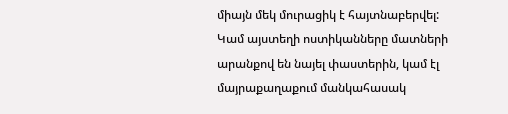միայն մեկ մուրացիկ է հայտնաբերվել: Կամ այստեղի ոստիկանները մատների արանքով են նայել փաստերին, կամ էլ մայրաքաղաքում մանկահասակ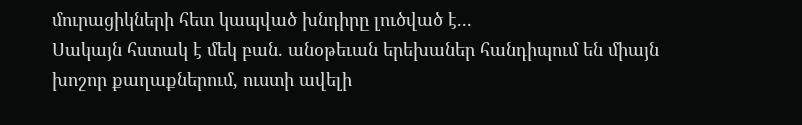մուրացիկների հետ կապված խնդիրը լուծված է...
Սակայն հստակ է մեկ բան. անօթեւան երեխաներ հանդիպում են միայն խոշոր քաղաքներում, ուստի ավելի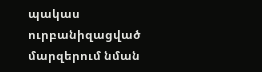պակաս ուրբանիզացված մարզերում նման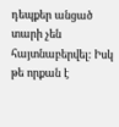դեպքեր անցած տարի չեն հայտնաբերվել: Իսկ թե որքան է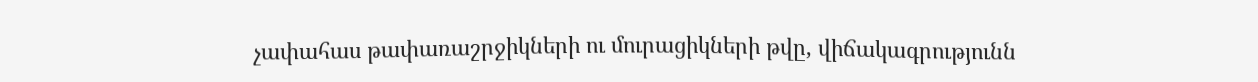չափահաս թափառաշրջիկների ու մուրացիկների թվը, վիճակագրությունն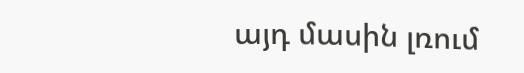այդ մասին լռում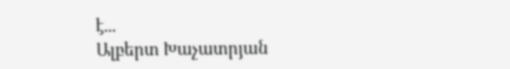է...
Ալբերտ Խաչատրյան